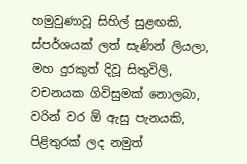හමුවුණාවූ සිහිල් සුළඟකි,
ස්පර්ශයක් ලත් සැණින් ලියලා,
මහ දුරකුත් දිවූ සිතුවිලි,
වචනයක ගිවිසුමක් නොලබා,
වරින් වර ඕ ඇසු පැනයකි,
පිළිතුරක් ලද නමුත්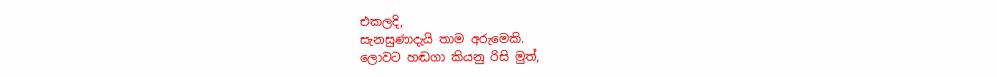එකලදි,
සැනසුණාදැයි තාම අරුමෙකි.
ලොවට හඬගා කියනු රිසි මුත්,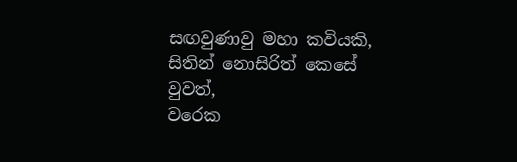සඟවුණාවු මහා කවියකි,
සිතින් නොසිරිත් කෙසේ වුවත්,
වරෙක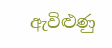ඇවිළුණු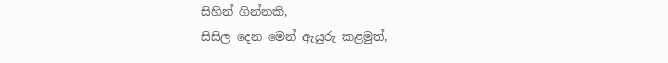සිහින් ගින්නකි,
සිසිල දෙන මෙන් ඇයුරු කළමුත්,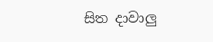සිත දාවාලු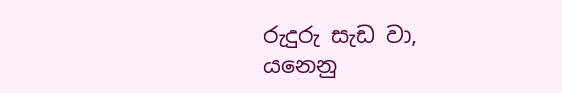රුදුරු සැඩ වා,
යනෙනු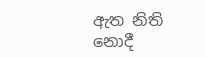ඇත නිති නොදී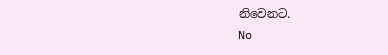නිවෙනට.
No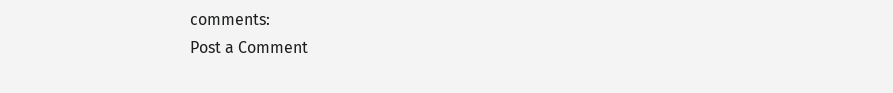comments:
Post a Comment